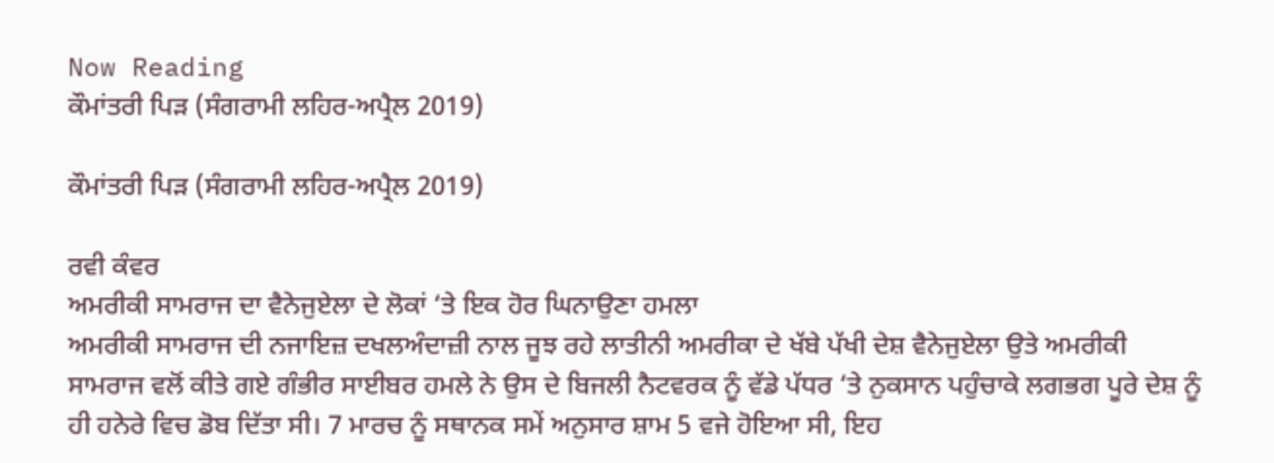Now Reading
ਕੌਮਾਂਤਰੀ ਪਿੜ (ਸੰਗਰਾਮੀ ਲਹਿਰ-ਅਪ੍ਰੈਲ 2019)

ਕੌਮਾਂਤਰੀ ਪਿੜ (ਸੰਗਰਾਮੀ ਲਹਿਰ-ਅਪ੍ਰੈਲ 2019)

ਰਵੀ ਕੰਵਰ
ਅਮਰੀਕੀ ਸਾਮਰਾਜ ਦਾ ਵੈਨੇਜੁਏਲਾ ਦੇ ਲੋਕਾਂ ‘ਤੇ ਇਕ ਹੋਰ ਘਿਨਾਉਣਾ ਹਮਲਾ
ਅਮਰੀਕੀ ਸਾਮਰਾਜ ਦੀ ਨਜਾਇਜ਼ ਦਖਲਅੰਦਾਜ਼ੀ ਨਾਲ ਜੂਝ ਰਹੇ ਲਾਤੀਨੀ ਅਮਰੀਕਾ ਦੇ ਖੱਬੇ ਪੱਖੀ ਦੇਸ਼ ਵੈਨੇਜੁਏਲਾ ਉਤੇ ਅਮਰੀਕੀ ਸਾਮਰਾਜ ਵਲੋਂ ਕੀਤੇ ਗਏ ਗੰਭੀਰ ਸਾਈਬਰ ਹਮਲੇ ਨੇ ਉਸ ਦੇ ਬਿਜਲੀ ਨੈਟਵਰਕ ਨੂੰ ਵੱਡੇ ਪੱਧਰ ‘ਤੇ ਨੁਕਸਾਨ ਪਹੁੰਚਾਕੇ ਲਗਭਗ ਪੂਰੇ ਦੇਸ਼ ਨੂੰ ਹੀ ਹਨੇਰੇ ਵਿਚ ਡੋਬ ਦਿੱਤਾ ਸੀ। 7 ਮਾਰਚ ਨੂੰ ਸਥਾਨਕ ਸਮੇਂ ਅਨੁਸਾਰ ਸ਼ਾਮ 5 ਵਜੇ ਹੋਇਆ ਸੀ, ਇਹ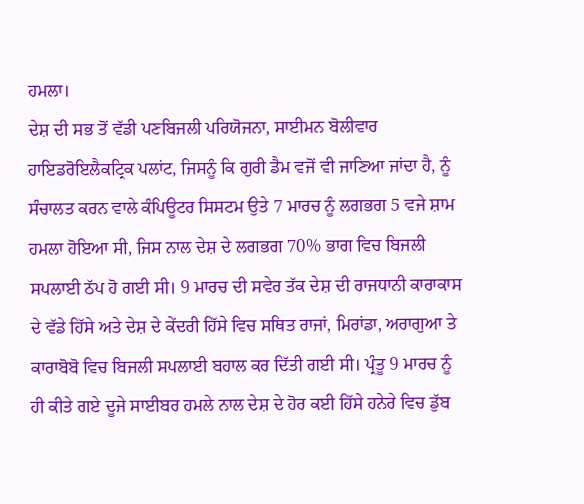ਹਮਲਾ।
ਦੇਸ਼ ਦੀ ਸਭ ਤੋਂ ਵੱਡੀ ਪਣਬਿਜਲੀ ਪਰਿਯੋਜਨਾ, ਸਾਈਮਨ ਬੋਲੀਵਾਰ ਹਾਇਡਰੋਇਲੈਕਟ੍ਰਿਕ ਪਲਾਂਟ, ਜਿਸਨੂੰ ਕਿ ਗੁਰੀ ਡੈਮ ਵਜੋਂ ਵੀ ਜਾਣਿਆ ਜਾਂਦਾ ਹੈ, ਨੂੰ ਸੰਚਾਲਤ ਕਰਨ ਵਾਲੇ ਕੰਪਿਊਟਰ ਸਿਸਟਮ ਉਤੇ 7 ਮਾਰਚ ਨੂੰ ਲਗਭਗ 5 ਵਜੇ ਸ਼ਾਮ ਹਮਲਾ ਹੋਇਆ ਸੀ, ਜਿਸ ਨਾਲ ਦੇਸ਼ ਦੇ ਲਗਭਗ 70% ਭਾਗ ਵਿਚ ਬਿਜਲੀ ਸਪਲਾਈ ਠੱਪ ਹੋ ਗਈ ਸੀ। 9 ਮਾਰਚ ਦੀ ਸਵੇਰ ਤੱਕ ਦੇਸ਼ ਦੀ ਰਾਜਧਾਨੀ ਕਾਰਾਕਾਸ ਦੇ ਵੱਡੇ ਹਿੱਸੇ ਅਤੇ ਦੇਸ਼ ਦੇ ਕੇਂਦਰੀ ਹਿੱਸੇ ਵਿਚ ਸਥਿਤ ਰਾਜਾਂ, ਮਿਰਾਂਡਾ, ਅਰਾਗੁਆ ਤੇ ਕਾਰਾਬੋਬੋ ਵਿਚ ਬਿਜਲੀ ਸਪਲਾਈ ਬਹਾਲ ਕਰ ਦਿੱਤੀ ਗਈ ਸੀ। ਪ੍ਰੰਤੂ 9 ਮਾਰਚ ਨੂੰ ਹੀ ਕੀਤੇ ਗਏ ਦੂਜੇ ਸਾਈਬਰ ਹਮਲੇ ਨਾਲ ਦੇਸ਼ ਦੇ ਹੋਰ ਕਈ ਹਿੱਸੇ ਹਨੇਰੇ ਵਿਚ ਡੁੱਬ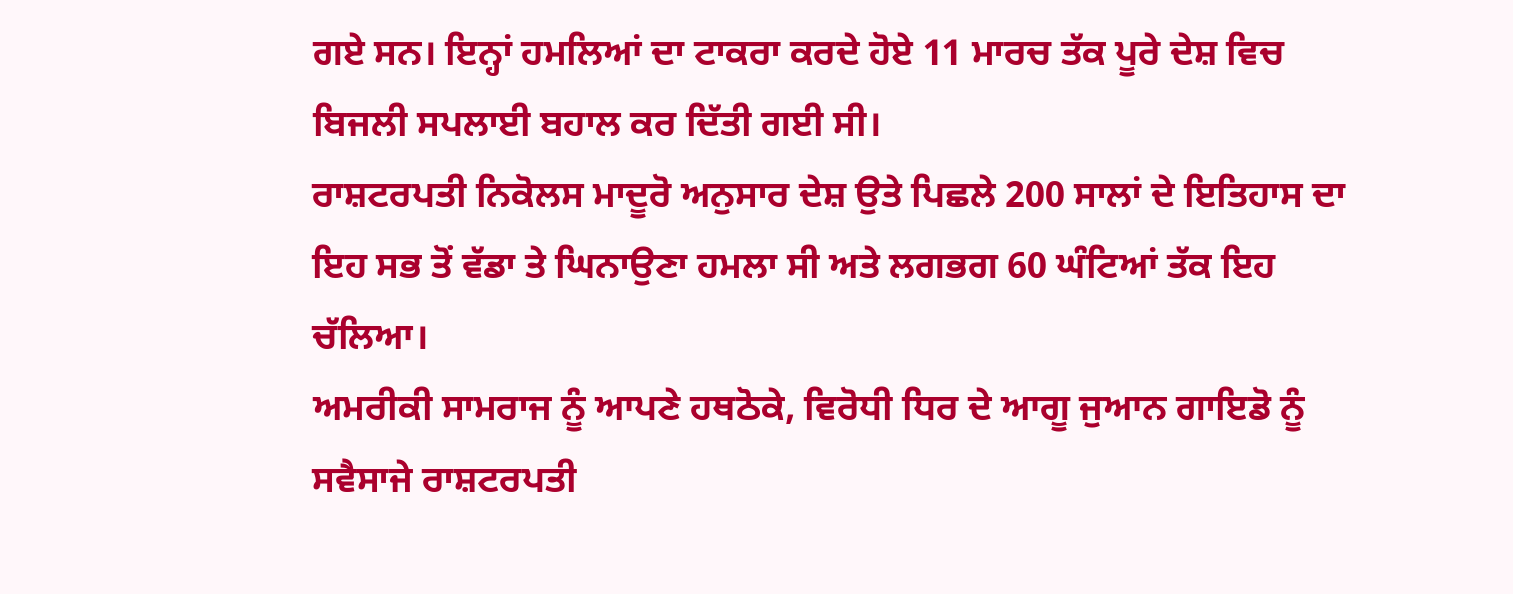ਗਏ ਸਨ। ਇਨ੍ਹਾਂ ਹਮਲਿਆਂ ਦਾ ਟਾਕਰਾ ਕਰਦੇ ਹੋਏ 11 ਮਾਰਚ ਤੱਕ ਪੂਰੇ ਦੇਸ਼ ਵਿਚ ਬਿਜਲੀ ਸਪਲਾਈ ਬਹਾਲ ਕਰ ਦਿੱਤੀ ਗਈ ਸੀ।
ਰਾਸ਼ਟਰਪਤੀ ਨਿਕੋਲਸ ਮਾਦੂਰੋ ਅਨੁਸਾਰ ਦੇਸ਼ ਉਤੇ ਪਿਛਲੇ 200 ਸਾਲਾਂ ਦੇ ਇਤਿਹਾਸ ਦਾ ਇਹ ਸਭ ਤੋਂ ਵੱਡਾ ਤੇ ਘਿਨਾਉਣਾ ਹਮਲਾ ਸੀ ਅਤੇ ਲਗਭਗ 60 ਘੰਟਿਆਂ ਤੱਕ ਇਹ ਚੱਲਿਆ।
ਅਮਰੀਕੀ ਸਾਮਰਾਜ ਨੂੰ ਆਪਣੇ ਹਥਠੋਕੇ, ਵਿਰੋਧੀ ਧਿਰ ਦੇ ਆਗੂ ਜੁਆਨ ਗਾਇਡੋ ਨੂੰ ਸਵੈਸਾਜੇ ਰਾਸ਼ਟਰਪਤੀ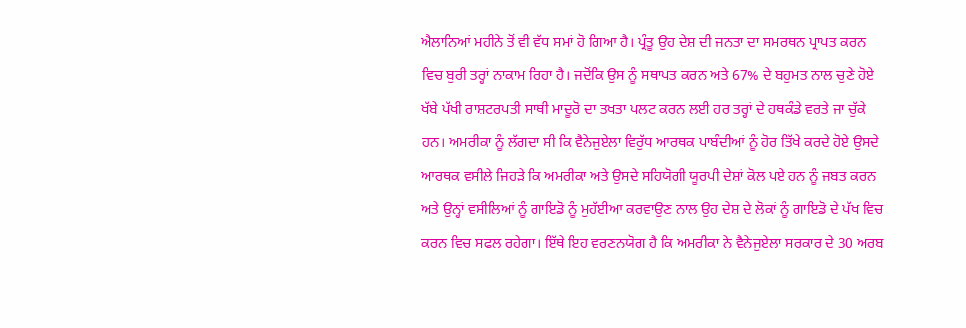ਐਲਾਨਿਆਂ ਮਹੀਨੇ ਤੋਂ ਵੀ ਵੱਧ ਸਮਾਂ ਹੋ ਗਿਆ ਹੈ। ਪ੍ਰੰਤੂ ਉਹ ਦੇਸ਼ ਦੀ ਜਨਤਾ ਦਾ ਸਮਰਥਨ ਪ੍ਰਾਪਤ ਕਰਨ ਵਿਚ ਬੁਰੀ ਤਰ੍ਹਾਂ ਨਾਕਾਮ ਰਿਹਾ ਹੈ। ਜਦੋਂਕਿ ਉਸ ਨੂੰ ਸਥਾਪਤ ਕਰਨ ਅਤੇ 67% ਦੇ ਬਹੁਮਤ ਨਾਲ ਚੁਣੇ ਹੋਏ ਖੱਬੇ ਪੱਖੀ ਰਾਸ਼ਟਰਪਤੀ ਸਾਥੀ ਮਾਦੂਰੋ ਦਾ ਤਖਤਾ ਪਲਟ ਕਰਨ ਲਈ ਹਰ ਤਰ੍ਹਾਂ ਦੇ ਹਥਕੰਡੇ ਵਰਤੇ ਜਾ ਚੁੱਕੇ ਹਨ। ਅਮਰੀਕਾ ਨੂੰ ਲੱਗਦਾ ਸੀ ਕਿ ਵੈਨੇਜੁਏਲਾ ਵਿਰੁੱਧ ਆਰਥਕ ਪਾਬੰਦੀਆਂ ਨੂੰ ਹੋਰ ਤਿੱਖੇ ਕਰਦੇ ਹੋਏ ਉਸਦੇ ਆਰਥਕ ਵਸੀਲੇ ਜਿਹੜੇ ਕਿ ਅਮਰੀਕਾ ਅਤੇ ਉਸਦੇ ਸਹਿਯੋਗੀ ਯੂਰਪੀ ਦੇਸ਼ਾਂ ਕੋਲ ਪਏ ਹਨ ਨੂੰ ਜਬਤ ਕਰਨ ਅਤੇ ਉਨ੍ਹਾਂ ਵਸੀਲਿਆਂ ਨੂੰ ਗਾਇਡੋ ਨੂੰ ਮੁਹੱਈਆ ਕਰਵਾਉਣ ਨਾਲ ਉਹ ਦੇਸ਼ ਦੇ ਲੋਕਾਂ ਨੂੰ ਗਾਇਡੋ ਦੇ ਪੱਖ ਵਿਚ ਕਰਨ ਵਿਚ ਸਫਲ ਰਹੇਗਾ। ਇੱਥੇ ਇਹ ਵਰਣਨਯੋਗ ਹੈ ਕਿ ਅਮਰੀਕਾ ਨੇ ਵੈਨੇਜੁਏਲਾ ਸਰਕਾਰ ਦੇ 30 ਅਰਬ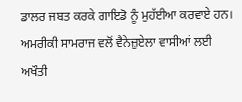ਡਾਲਰ ਜਬਤ ਕਰਕੇ ਗਾਇਡੋ ਨੂੰ ਮੁਹੱਈਆ ਕਰਵਾਏ ਹਨ। ਅਮਰੀਕੀ ਸਾਮਰਾਜ ਵਲੋਂ ਵੈਨੇਜ਼ੁਏਲਾ ਵਾਸੀਆਂ ਲਈ ਅਖੌਤੀ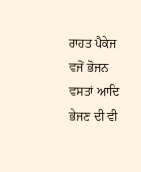ਰਾਹਤ ਪੈਕੇਜ ਵਜੋਂ ਭੋਜਨ ਵਸਤਾਂ ਆਦਿ ਭੇਜਣ ਦੀ ਵੀ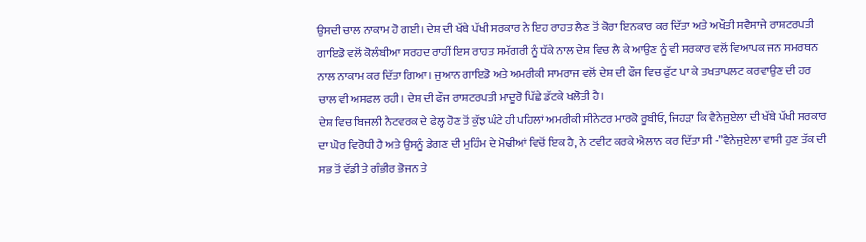ਉਸਦੀ ਚਾਲ ਨਾਕਾਮ ਹੋ ਗਈ। ਦੇਸ਼ ਦੀ ਖੱਬੇ ਪੱਖੀ ਸਰਕਾਰ ਨੇ ਇਹ ਰਾਹਤ ਲੈਣ ਤੋਂ ਕੋਰਾ ਇਨਕਾਰ ਕਰ ਦਿੱਤਾ ਅਤੇ ਅਖੌਤੀ ਸਵੈਸਾਜੇ ਰਾਸ਼ਟਰਪਤੀ ਗਾਇਡੋ ਵਲੋਂ ਕੋਲੰਬੀਆ ਸਰਹਦ ਰਾਹੀਂ ਇਸ ਰਾਹਤ ਸਮੱਗਰੀ ਨੂੰ ਧੱਕੇ ਨਾਲ ਦੇਸ਼ ਵਿਚ ਲੈ ਕੇ ਆਉਣ ਨੂੰ ਵੀ ਸਰਕਾਰ ਵਲੋਂ ਵਿਆਪਕ ਜਨ ਸਮਰਥਨ ਨਾਲ ਨਾਕਾਮ ਕਰ ਦਿੱਤਾ ਗਿਆ। ਜੁਆਨ ਗਾਇਡੋ ਅਤੇ ਅਮਰੀਕੀ ਸਾਮਰਾਜ ਵਲੋਂ ਦੇਸ਼ ਦੀ ਫੌਜ ਵਿਚ ਫੁੱਟ ਪਾ ਕੇ ਤਖਤਾਪਲਟ ਕਰਵਾਉਣ ਦੀ ਹਰ ਚਾਲ ਵੀ ਅਸਫਲ ਰਹੀ। ਦੇਸ਼ ਦੀ ਫੌਜ ਰਾਸ਼ਟਰਪਤੀ ਮਾਦੂਰੋ ਪਿੱਛੇ ਡੱਟਕੇ ਖਲੋਤੀ ਹੈ।
ਦੇਸ਼ ਵਿਚ ਬਿਜਲੀ ਨੈਟਵਰਕ ਦੇ ਫੇਲ੍ਹ ਹੋਣ ਤੋਂ ਕੁੱਝ ਘੰਟੇ ਹੀ ਪਹਿਲਾਂ ਅਮਰੀਕੀ ਸੀਨੇਟਰ ਮਾਰਕੋ ਰੂਬੀਓ, ਜਿਹੜਾ ਕਿ ਵੈਨੇਜੁਏਲਾ ਦੀ ਖੱਬੇ ਪੱਖੀ ਸਰਕਾਰ ਦਾ ਘੋਰ ਵਿਰੋਧੀ ਹੈ ਅਤੇ ਉਸਨੂੰ ਡੇਗਣ ਦੀ ਮੁਹਿੰਮ ਦੇ ਮੋਢੀਆਂ ਵਿਚੋਂ ਇਕ ਹੈ, ਨੇ ਟਵੀਟ ਕਰਕੇ ਐਲਾਨ ਕਰ ਦਿੱਤਾ ਸੀ -”ਵੈਨੇਜੁਏਲਾ ਵਾਸੀ ਹੁਣ ਤੱਕ ਦੀ ਸਭ ਤੋਂ ਵੱਡੀ ਤੇ ਗੰਭੀਰ ਭੋਜਨ ਤੇ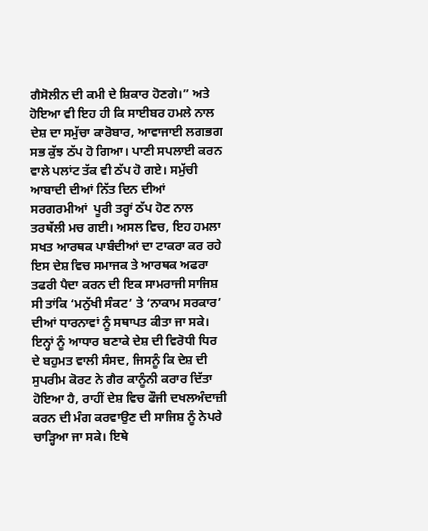ਗੈਸੋਲੀਨ ਦੀ ਕਮੀ ਦੇ ਸ਼ਿਕਾਰ ਹੋਣਗੇ।” ਅਤੇ ਹੋਇਆ ਵੀ ਇਹ ਹੀ ਕਿ ਸਾਈਬਰ ਹਮਲੇ ਨਾਲ ਦੇਸ਼ ਦਾ ਸਮੁੱਚਾ ਕਾਰੋਬਾਰ, ਆਵਾਜਾਈ ਲਗਭਗ ਸਭ ਕੁੱਝ ਠੱਪ ਹੋ ਗਿਆ। ਪਾਣੀ ਸਪਲਾਈ ਕਰਨ ਵਾਲੇ ਪਲਾਂਟ ਤੱਕ ਵੀ ਠੱਪ ਹੋ ਗਏ। ਸਮੁੱਚੀ ਆਬਾਦੀ ਦੀਆਂ ਨਿੱਤ ਦਿਨ ਦੀਆਂ ਸਰਗਰਮੀਆਂ  ਪੂਰੀ ਤਰ੍ਹਾਂ ਠੱਪ ਹੋਣ ਨਾਲ ਤਰਥੱਲੀ ਮਚ ਗਈ। ਅਸਲ ਵਿਚ, ਇਹ ਹਮਲਾ ਸਖਤ ਆਰਥਕ ਪਾਬੰਦੀਆਂ ਦਾ ਟਾਕਰਾ ਕਰ ਰਹੇ ਇਸ ਦੇਸ਼ ਵਿਚ ਸਮਾਜਕ ਤੇ ਆਰਥਕ ਅਫਰਾ ਤਫਰੀ ਪੈਦਾ ਕਰਨ ਦੀ ਇਕ ਸਾਮਰਾਜੀ ਸਾਜਿਸ਼ ਸੀ ਤਾਂਕਿ ‘ਮਨੁੱਖੀ ਸੰਕਟ’ ਤੇ ‘ਨਾਕਾਮ ਸਰਕਾਰ’ ਦੀਆਂ ਧਾਰਨਾਵਾਂ ਨੂੰ ਸਥਾਪਤ ਕੀਤਾ ਜਾ ਸਕੇ। ਇਨ੍ਹਾਂ ਨੂੰ ਆਧਾਰ ਬਣਾਕੇ ਦੇਸ਼ ਦੀ ਵਿਰੋਧੀ ਧਿਰ ਦੇ ਬਹੁਮਤ ਵਾਲੀ ਸੰਸਦ, ਜਿਸਨੂੰ ਕਿ ਦੇਸ਼ ਦੀ ਸੁਪਰੀਮ ਕੋਰਟ ਨੇ ਗੈਰ ਕਾਨੂੰਨੀ ਕਰਾਰ ਦਿੱਤਾ ਹੋਇਆ ਹੈ, ਰਾਹੀਂ ਦੇਸ਼ ਵਿਚ ਫੌਜੀ ਦਖਲਅੰਦਾਜ਼ੀ ਕਰਨ ਦੀ ਮੰਗ ਕਰਵਾਉਣ ਦੀ ਸਾਜਿਸ਼ ਨੂੰ ਨੇਪਰੇ ਚਾੜ੍ਹਿਆ ਜਾ ਸਕੇ। ਇਥੇ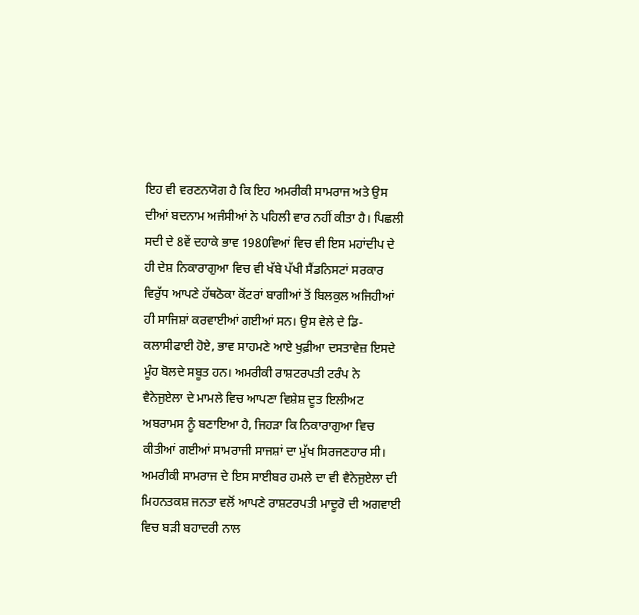ਇਹ ਵੀ ਵਰਣਨਯੋਗ ਹੈ ਕਿ ਇਹ ਅਮਰੀਕੀ ਸਾਮਰਾਜ ਅਤੇ ਉਸ ਦੀਆਂ ਬਦਨਾਮ ਅਜੰਸੀਆਂ ਨੇ ਪਹਿਲੀ ਵਾਰ ਨਹੀਂ ਕੀਤਾ ਹੈ। ਪਿਛਲੀ ਸਦੀ ਦੇ 8ਵੇਂ ਦਹਾਕੇ ਭਾਵ 1980ਵਿਆਂ ਵਿਚ ਵੀ ਇਸ ਮਹਾਂਦੀਪ ਦੇ ਹੀ ਦੇਸ਼ ਨਿਕਾਰਾਗੁਆ ਵਿਚ ਵੀ ਖੱਬੇ ਪੱਖੀ ਸੈਂਡਨਿਸਟਾਂ ਸਰਕਾਰ ਵਿਰੁੱਧ ਆਪਣੇ ਹੱਥਠੋਕਾ ਕੋਂਟਰਾਂ ਬਾਗੀਆਂ ਤੋਂ ਬਿਲਕੁਲ ਅਜਿਹੀਆਂ ਹੀ ਸਾਜਿਸ਼ਾਂ ਕਰਵਾਈਆਂ ਗਈਆਂ ਸਨ। ਉਸ ਵੇਲੇ ਦੇ ਡਿ-ਕਲਾਸੀਫਾਈ ਹੋਏ, ਭਾਵ ਸਾਹਮਣੇ ਆਏ ਖੁਫ਼ੀਆ ਦਸਤਾਵੇਜ਼ ਇਸਦੇ ਮੂੰਹ ਬੋਲਦੇ ਸਬੂਤ ਹਨ। ਅਮਰੀਕੀ ਰਾਸ਼ਟਰਪਤੀ ਟਰੰਪ ਨੇ ਵੈਨੇਜੁਏਲਾ ਦੇ ਮਾਮਲੇ ਵਿਚ ਆਪਣਾ ਵਿਸ਼ੇਸ਼ ਦੂਤ ਇਲੀਅਟ ਅਬਰਾਮਸ ਨੂੰ ਬਣਾਇਆ ਹੈ, ਜਿਹੜਾ ਕਿ ਨਿਕਾਰਾਗੁਆ ਵਿਚ ਕੀਤੀਆਂ ਗਈਆਂ ਸਾਮਰਾਜੀ ਸਾਜਸ਼ਾਂ ਦਾ ਮੁੱਖ ਸਿਰਜਣਹਾਰ ਸੀ।
ਅਮਰੀਕੀ ਸਾਮਰਾਜ ਦੇ ਇਸ ਸਾਈਬਰ ਹਮਲੇ ਦਾ ਵੀ ਵੈਨੇਜੁਏਲਾ ਦੀ ਮਿਹਨਤਕਸ਼ ਜਨਤਾ ਵਲੋਂ ਆਪਣੇ ਰਾਸ਼ਟਰਪਤੀ ਮਾਦੂਰੋ ਦੀ ਅਗਵਾਈ ਵਿਚ ਬੜੀ ਬਹਾਦਰੀ ਨਾਲ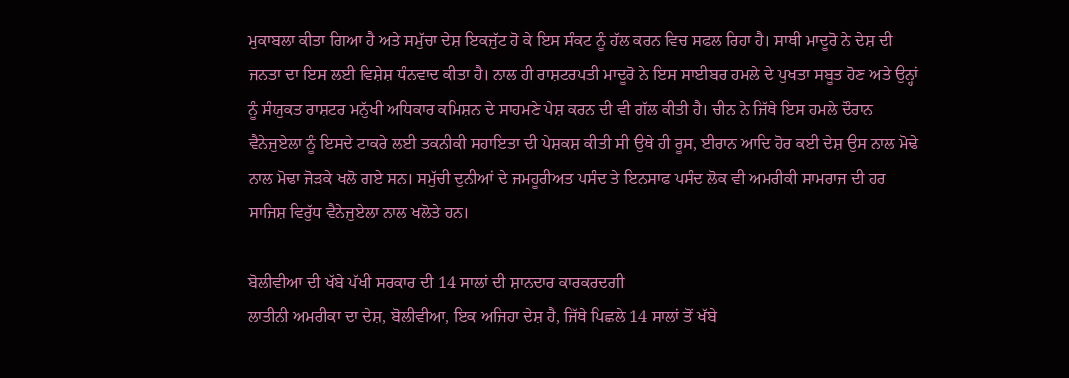ਮੁਕਾਬਲਾ ਕੀਤਾ ਗਿਆ ਹੈ ਅਤੇ ਸਮੁੱਚਾ ਦੇਸ਼ ਇਕਜੁੱਟ ਹੋ ਕੇ ਇਸ ਸੰਕਟ ਨੂੰ ਹੱਲ ਕਰਨ ਵਿਚ ਸਫਲ ਰਿਹਾ ਹੈ। ਸਾਥੀ ਮਾਦੂਰੋ ਨੇ ਦੇਸ਼ ਦੀ ਜਨਤਾ ਦਾ ਇਸ ਲਈ ਵਿਸ਼ੇਸ਼ ਧੰਨਵਾਦ ਕੀਤਾ ਹੈ। ਨਾਲ ਹੀ ਰਾਸ਼ਟਰਪਤੀ ਮਾਦੂਰੋ ਨੇ ਇਸ ਸਾਈਬਰ ਹਮਲੇ ਦੇ ਪੁਖਤਾ ਸਬੂਤ ਹੋਣ ਅਤੇ ਉਨ੍ਹਾਂ ਨੂੰ ਸੰਯੁਕਤ ਰਾਸ਼ਟਰ ਮਨੁੱਖੀ ਅਧਿਕਾਰ ਕਮਿਸ਼ਨ ਦੇ ਸਾਹਮਣੇ ਪੇਸ਼ ਕਰਨ ਦੀ ਵੀ ਗੱਲ ਕੀਤੀ ਹੈ। ਚੀਨ ਨੇ ਜਿੱਥੇ ਇਸ ਹਮਲੇ ਦੌਰਾਨ ਵੈਨੇਜੁਏਲਾ ਨੂੰ ਇਸਦੇ ਟਾਕਰੇ ਲਈ ਤਕਨੀਕੀ ਸਹਾਇਤਾ ਦੀ ਪੇਸ਼ਕਸ਼ ਕੀਤੀ ਸੀ ਉਥੇ ਹੀ ਰੂਸ, ਈਰਾਨ ਆਦਿ ਹੋਰ ਕਈ ਦੇਸ਼ ਉਸ ਨਾਲ ਮੋਢੇ ਨਾਲ ਮੋਢਾ ਜੋੜਕੇ ਖਲੋ ਗਏ ਸਨ। ਸਮੁੱਚੀ ਦੁਨੀਆਂ ਦੇ ਜਮਹੂਰੀਅਤ ਪਸੰਦ ਤੇ ਇਨਸਾਫ ਪਸੰਦ ਲੋਕ ਵੀ ਅਮਰੀਕੀ ਸਾਮਰਾਜ ਦੀ ਹਰ ਸਾਜਿਸ਼ ਵਿਰੁੱਧ ਵੈਨੇਜੁਏਲਾ ਨਾਲ ਖਲੋਤੇ ਹਨ।

ਬੋਲੀਵੀਆ ਦੀ ਖੱਬੇ ਪੱਖੀ ਸਰਕਾਰ ਦੀ 14 ਸਾਲਾਂ ਦੀ ਸ਼ਾਨਦਾਰ ਕਾਰਕਰਦਗੀ
ਲਾਤੀਨੀ ਅਮਰੀਕਾ ਦਾ ਦੇਸ਼, ਬੋਲੀਵੀਆ, ਇਕ ਅਜਿਹਾ ਦੇਸ਼ ਹੈ, ਜਿੱਥੇ ਪਿਛਲੇ 14 ਸਾਲਾਂ ਤੋਂ ਖੱਬੇ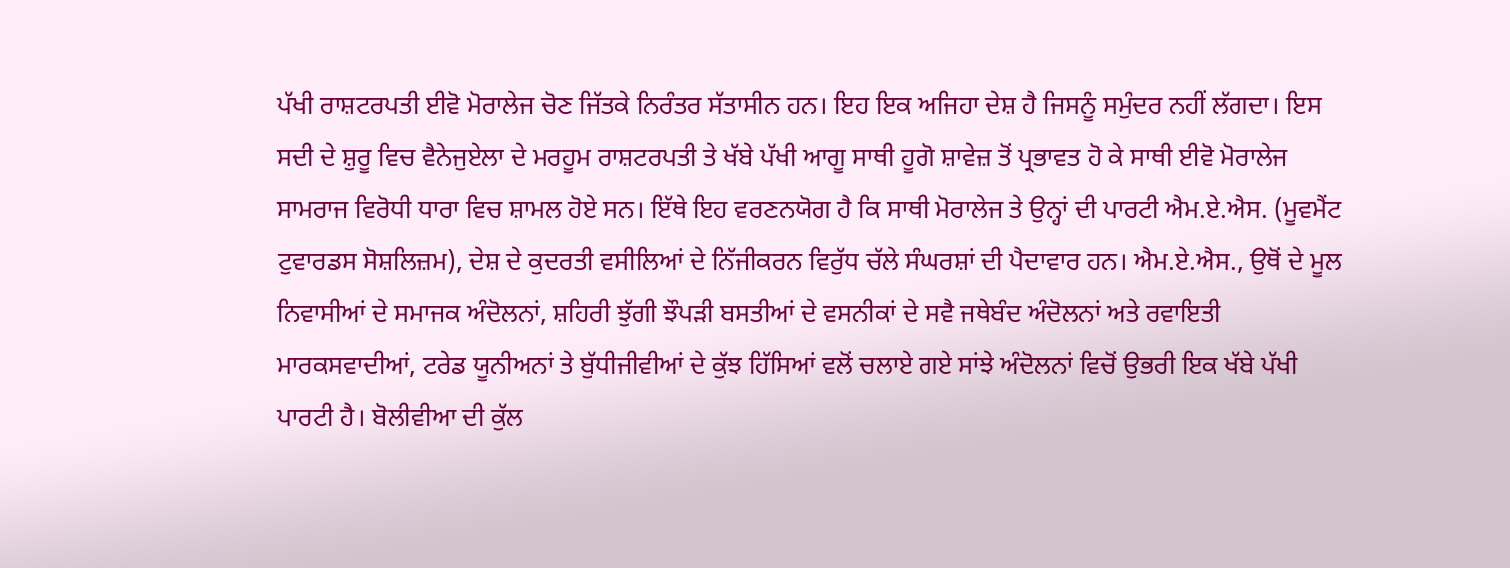ਪੱਖੀ ਰਾਸ਼ਟਰਪਤੀ ਈਵੋ ਮੋਰਾਲੇਜ ਚੋਣ ਜਿੱਤਕੇ ਨਿਰੰਤਰ ਸੱਤਾਸੀਨ ਹਨ। ਇਹ ਇਕ ਅਜਿਹਾ ਦੇਸ਼ ਹੈ ਜਿਸਨੂੰ ਸਮੁੰਦਰ ਨਹੀਂ ਲੱਗਦਾ। ਇਸ ਸਦੀ ਦੇ ਸ਼ੁਰੂ ਵਿਚ ਵੈਨੇਜੁਏਲਾ ਦੇ ਮਰਹੂਮ ਰਾਸ਼ਟਰਪਤੀ ਤੇ ਖੱਬੇ ਪੱਖੀ ਆਗੂ ਸਾਥੀ ਹੂਗੋ ਸ਼ਾਵੇਜ਼ ਤੋਂ ਪ੍ਰਭਾਵਤ ਹੋ ਕੇ ਸਾਥੀ ਈਵੋ ਮੋਰਾਲੇਜ ਸਾਮਰਾਜ ਵਿਰੋਧੀ ਧਾਰਾ ਵਿਚ ਸ਼ਾਮਲ ਹੋਏ ਸਨ। ਇੱਥੇ ਇਹ ਵਰਣਨਯੋਗ ਹੈ ਕਿ ਸਾਥੀ ਮੋਰਾਲੇਜ ਤੇ ਉਨ੍ਹਾਂ ਦੀ ਪਾਰਟੀ ਐਮ.ਏ.ਐਸ. (ਮੂਵਮੈਂਟ ਟੁਵਾਰਡਸ ਸੋਸ਼ਲਿਜ਼ਮ), ਦੇਸ਼ ਦੇ ਕੁਦਰਤੀ ਵਸੀਲਿਆਂ ਦੇ ਨਿੱਜੀਕਰਨ ਵਿਰੁੱਧ ਚੱਲੇ ਸੰਘਰਸ਼ਾਂ ਦੀ ਪੈਦਾਵਾਰ ਹਨ। ਐਮ.ਏ.ਐਸ., ਉਥੋਂ ਦੇ ਮੂਲ ਨਿਵਾਸੀਆਂ ਦੇ ਸਮਾਜਕ ਅੰਦੋਲਨਾਂ, ਸ਼ਹਿਰੀ ਝੁੱਗੀ ਝੌਪੜੀ ਬਸਤੀਆਂ ਦੇ ਵਸਨੀਕਾਂ ਦੇ ਸਵੈ ਜਥੇਬੰਦ ਅੰਦੋਲਨਾਂ ਅਤੇ ਰਵਾਇਤੀ ਮਾਰਕਸਵਾਦੀਆਂ, ਟਰੇਡ ਯੂਨੀਅਨਾਂ ਤੇ ਬੁੱਧੀਜੀਵੀਆਂ ਦੇ ਕੁੱਝ ਹਿੱਸਿਆਂ ਵਲੋਂ ਚਲਾਏ ਗਏ ਸਾਂਝੇ ਅੰਦੋਲਨਾਂ ਵਿਚੋਂ ਉਭਰੀ ਇਕ ਖੱਬੇ ਪੱਖੀ ਪਾਰਟੀ ਹੈ। ਬੋਲੀਵੀਆ ਦੀ ਕੁੱਲ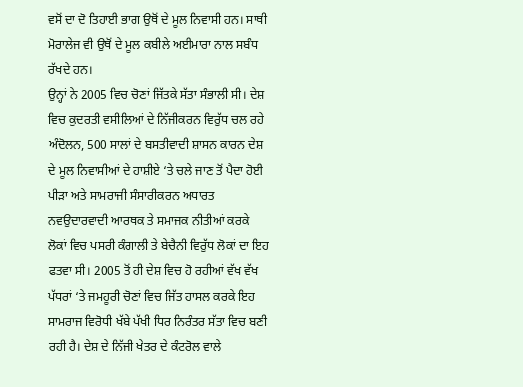ਵਸੋਂ ਦਾ ਦੋ ਤਿਹਾਈ ਭਾਗ ਉਥੋਂ ਦੇ ਮੂਲ ਨਿਵਾਸੀ ਹਨ। ਸਾਥੀ ਮੋਰਾਲੇਜ ਵੀ ਉਥੋਂ ਦੇ ਮੂਲ ਕਬੀਲੇ ਅਈਮਾਰਾ ਨਾਲ ਸਬੰਧ ਰੱਖਦੇ ਹਨ।
ਉਨ੍ਹਾਂ ਨੇ 2005 ਵਿਚ ਚੋਣਾਂ ਜਿੱਤਕੇ ਸੱਤਾ ਸੰਭਾਲੀ ਸੀ। ਦੇਸ਼ ਵਿਚ ਕੁਦਰਤੀ ਵਸੀਲਿਆਂ ਦੇ ਨਿੱਜੀਕਰਨ ਵਿਰੁੱਧ ਚਲ ਰਹੇ ਅੰਦੋਲਨ, 500 ਸਾਲਾਂ ਦੇ ਬਸਤੀਵਾਦੀ ਸ਼ਾਸਨ ਕਾਰਨ ਦੇਸ਼ ਦੇ ਮੂਲ ਨਿਵਾਸੀਆਂ ਦੇ ਹਾਸ਼ੀਏ ‘ਤੇ ਚਲੇ ਜਾਣ ਤੋਂ ਪੈਦਾ ਹੋਈ ਪੀੜਾ ਅਤੇ ਸਾਮਰਾਜੀ ਸੰਸਾਰੀਕਰਨ ਅਧਾਰਤ ਨਵਉਦਾਰਵਾਦੀ ਆਰਥਕ ਤੇ ਸਮਾਜਕ ਨੀਤੀਆਂ ਕਰਕੇ ਲੋਕਾਂ ਵਿਚ ਪਸਰੀ ਕੰਗਾਲੀ ਤੇ ਬੇਚੈਨੀ ਵਿਰੁੱਧ ਲੋਕਾਂ ਦਾ ਇਹ ਫਤਵਾ ਸੀ। 2005 ਤੋਂ ਹੀ ਦੇਸ਼ ਵਿਚ ਹੋ ਰਹੀਆਂ ਵੱਖ ਵੱਖ ਪੱਧਰਾਂ ‘ਤੇ ਜਮਹੂਰੀ ਚੋਣਾਂ ਵਿਚ ਜਿੱਤ ਹਾਸਲ ਕਰਕੇ ਇਹ ਸਾਮਰਾਜ ਵਿਰੋਧੀ ਖੱਬੇ ਪੱਖੀ ਧਿਰ ਨਿਰੰਤਰ ਸੱਤਾ ਵਿਚ ਬਣੀ ਰਹੀ ਹੈ। ਦੇਸ਼ ਦੇ ਨਿੱਜੀ ਖੇਤਰ ਦੇ ਕੰਟਰੋਲ ਵਾਲੇ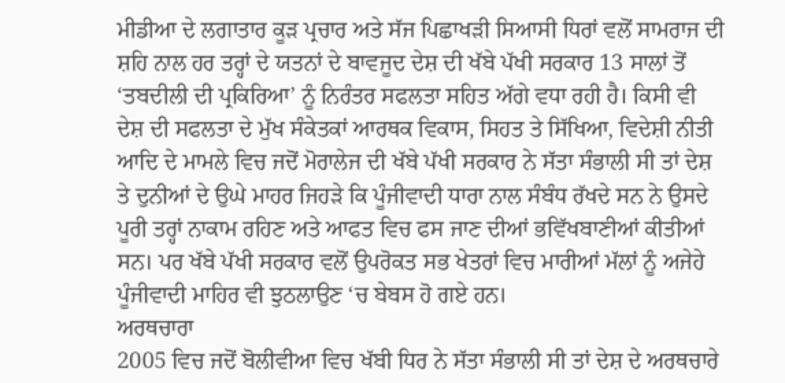ਮੀਡੀਆ ਦੇ ਲਗਾਤਾਰ ਕੂੜ ਪ੍ਰਚਾਰ ਅਤੇ ਸੱਜ ਪਿਛਾਖੜੀ ਸਿਆਸੀ ਧਿਰਾਂ ਵਲੋਂ ਸਾਮਰਾਜ ਦੀ ਸ਼ਹਿ ਨਾਲ ਹਰ ਤਰ੍ਹਾਂ ਦੇ ਯਤਨਾਂ ਦੇ ਬਾਵਜੂਦ ਦੇਸ਼ ਦੀ ਖੱਬੇ ਪੱਖੀ ਸਰਕਾਰ 13 ਸਾਲਾਂ ਤੋਂ ‘ਤਬਦੀਲੀ ਦੀ ਪ੍ਰਕਿਰਿਆ’ ਨੂੰ ਨਿਰੰਤਰ ਸਫਲਤਾ ਸਹਿਤ ਅੱਗੇ ਵਧਾ ਰਹੀ ਹੈ। ਕਿਸੀ ਵੀ ਦੇਸ਼ ਦੀ ਸਫਲਤਾ ਦੇ ਮੁੱਖ ਸੰਕੇਤਕਾਂ ਆਰਥਕ ਵਿਕਾਸ, ਸਿਹਤ ਤੇ ਸਿੱਖਿਆ, ਵਿਦੇਸ਼ੀ ਨੀਤੀ ਆਦਿ ਦੇ ਮਾਮਲੇ ਵਿਚ ਜਦੋਂ ਮੋਰਾਲੇਜ ਦੀ ਖੱਬੇ ਪੱਖੀ ਸਰਕਾਰ ਨੇ ਸੱਤਾ ਸੰਭਾਲੀ ਸੀ ਤਾਂ ਦੇਸ਼ ਤੇ ਦੁਨੀਆਂ ਦੇ ਉਘੇ ਮਾਹਰ ਜਿਹੜੇ ਕਿ ਪੂੰਜੀਵਾਦੀ ਧਾਰਾ ਨਾਲ ਸੰਬੰਧ ਰੱਖਦੇ ਸਨ ਨੇ ਉਸਦੇ ਪੂਰੀ ਤਰ੍ਹਾਂ ਨਾਕਾਮ ਰਹਿਣ ਅਤੇ ਆਫਤ ਵਿਚ ਫਸ ਜਾਣ ਦੀਆਂ ਭਵਿੱਖਬਾਣੀਆਂ ਕੀਤੀਆਂ ਸਨ। ਪਰ ਖੱਬੇ ਪੱਖੀ ਸਰਕਾਰ ਵਲੋਂ ਉਪਰੋਕਤ ਸਭ ਖੇਤਰਾਂ ਵਿਚ ਮਾਰੀਆਂ ਮੱਲਾਂ ਨੂੰ ਅਜੇਹੇ ਪੂੰਜੀਵਾਦੀ ਮਾਹਿਰ ਵੀ ਝੁਠਲਾਉਣ ‘ਚ ਬੇਬਸ ਹੋ ਗਏ ਹਨ।
ਅਰਥਚਾਰਾ
2005 ਵਿਚ ਜਦੋਂ ਬੋਲੀਵੀਆ ਵਿਚ ਖੱਬੀ ਧਿਰ ਨੇ ਸੱਤਾ ਸੰਭਾਲੀ ਸੀ ਤਾਂ ਦੇਸ਼ ਦੇ ਅਰਥਚਾਰੇ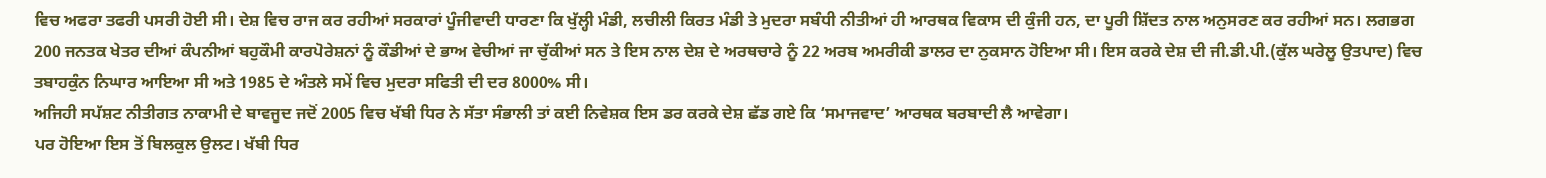ਵਿਚ ਅਫਰਾ ਤਫਰੀ ਪਸਰੀ ਹੋਈ ਸੀ। ਦੇਸ਼ ਵਿਚ ਰਾਜ ਕਰ ਰਹੀਆਂ ਸਰਕਾਰਾਂ ਪੂੰਜੀਵਾਦੀ ਧਾਰਣਾ ਕਿ ਖੁੱਲ੍ਹੀ ਮੰਡੀ, ਲਚੀਲੀ ਕਿਰਤ ਮੰਡੀ ਤੇ ਮੁਦਰਾ ਸਬੰਧੀ ਨੀਤੀਆਂ ਹੀ ਆਰਥਕ ਵਿਕਾਸ ਦੀ ਕੁੰਜੀ ਹਨ, ਦਾ ਪੂਰੀ ਸ਼ਿੱਦਤ ਨਾਲ ਅਨੁਸਰਣ ਕਰ ਰਹੀਆਂ ਸਨ। ਲਗਭਗ 200 ਜਨਤਕ ਖੇਤਰ ਦੀਆਂ ਕੰਪਨੀਆਂ ਬਹੁਕੌਮੀ ਕਾਰਪੋਰੇਸ਼ਨਾਂ ਨੂੰ ਕੌਡੀਆਂ ਦੇ ਭਾਅ ਵੇਚੀਆਂ ਜਾ ਚੁੱਕੀਆਂ ਸਨ ਤੇ ਇਸ ਨਾਲ ਦੇਸ਼ ਦੇ ਅਰਥਚਾਰੇ ਨੂੰ 22 ਅਰਬ ਅਮਰੀਕੀ ਡਾਲਰ ਦਾ ਨੁਕਸਾਨ ਹੋਇਆ ਸੀ। ਇਸ ਕਰਕੇ ਦੇਸ਼ ਦੀ ਜੀ.ਡੀ.ਪੀ.(ਕੁੱਲ ਘਰੇਲੂ ਉਤਪਾਦ) ਵਿਚ ਤਬਾਹਕੁੰਨ ਨਿਘਾਰ ਆਇਆ ਸੀ ਅਤੇ 1985 ਦੇ ਅੰਤਲੇ ਸਮੇਂ ਵਿਚ ਮੁਦਰਾ ਸਫਿਤੀ ਦੀ ਦਰ 8000% ਸੀ।
ਅਜਿਹੀ ਸਪੱਸ਼ਟ ਨੀਤੀਗਤ ਨਾਕਾਮੀ ਦੇ ਬਾਵਜੂਦ ਜਦੋਂ 2005 ਵਿਚ ਖੱਬੀ ਧਿਰ ਨੇ ਸੱਤਾ ਸੰਭਾਲੀ ਤਾਂ ਕਈ ਨਿਵੇਸ਼ਕ ਇਸ ਡਰ ਕਰਕੇ ਦੇਸ਼ ਛੱਡ ਗਏ ਕਿ ‘ਸਮਾਜਵਾਦ’ ਆਰਥਕ ਬਰਬਾਦੀ ਲੈ ਆਵੇਗਾ।
ਪਰ ਹੋਇਆ ਇਸ ਤੋਂ ਬਿਲਕੁਲ ਉਲਟ। ਖੱਬੀ ਧਿਰ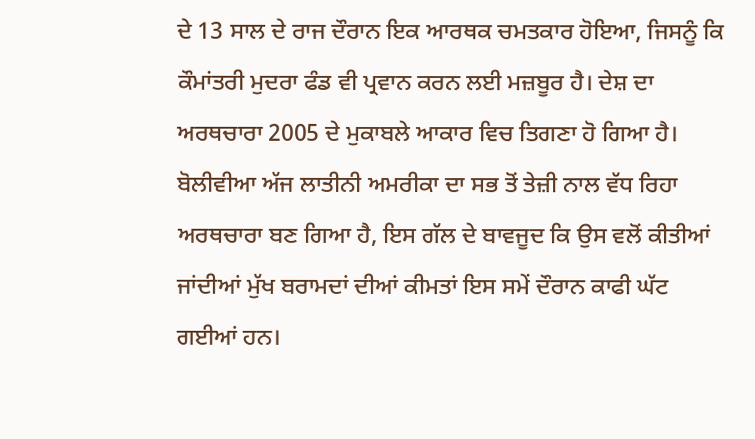ਦੇ 13 ਸਾਲ ਦੇ ਰਾਜ ਦੌਰਾਨ ਇਕ ਆਰਥਕ ਚਮਤਕਾਰ ਹੋਇਆ, ਜਿਸਨੂੰ ਕਿ ਕੌਮਾਂਤਰੀ ਮੁਦਰਾ ਫੰਡ ਵੀ ਪ੍ਰਵਾਨ ਕਰਨ ਲਈ ਮਜ਼ਬੂਰ ਹੈ। ਦੇਸ਼ ਦਾ ਅਰਥਚਾਰਾ 2005 ਦੇ ਮੁਕਾਬਲੇ ਆਕਾਰ ਵਿਚ ਤਿਗਣਾ ਹੋ ਗਿਆ ਹੈ। ਬੋਲੀਵੀਆ ਅੱਜ ਲਾਤੀਨੀ ਅਮਰੀਕਾ ਦਾ ਸਭ ਤੋਂ ਤੇਜ਼ੀ ਨਾਲ ਵੱਧ ਰਿਹਾ ਅਰਥਚਾਰਾ ਬਣ ਗਿਆ ਹੈ, ਇਸ ਗੱਲ ਦੇ ਬਾਵਜੂਦ ਕਿ ਉਸ ਵਲੋਂ ਕੀਤੀਆਂ ਜਾਂਦੀਆਂ ਮੁੱਖ ਬਰਾਮਦਾਂ ਦੀਆਂ ਕੀਮਤਾਂ ਇਸ ਸਮੇਂ ਦੌਰਾਨ ਕਾਫੀ ਘੱਟ ਗਈਆਂ ਹਨ।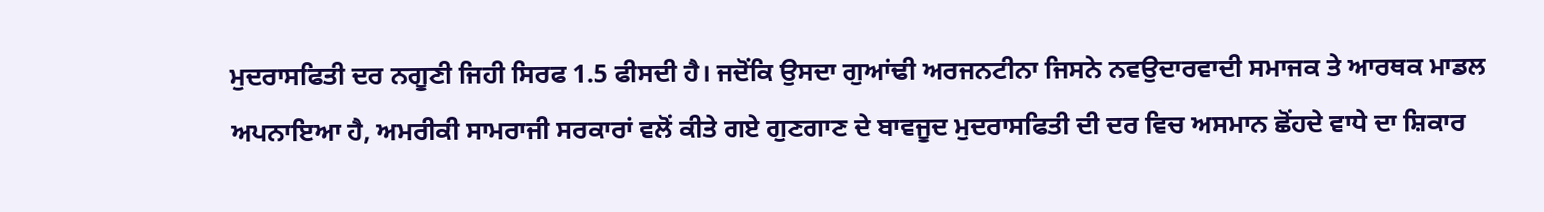ਮੁਦਰਾਸਫਿਤੀ ਦਰ ਨਗੂਣੀ ਜਿਹੀ ਸਿਰਫ 1.5 ਫੀਸਦੀ ਹੈ। ਜਦੋਂਕਿ ਉਸਦਾ ਗੁਆਂਢੀ ਅਰਜਨਟੀਨਾ ਜਿਸਨੇ ਨਵਉਦਾਰਵਾਦੀ ਸਮਾਜਕ ਤੇ ਆਰਥਕ ਮਾਡਲ ਅਪਨਾਇਆ ਹੈ, ਅਮਰੀਕੀ ਸਾਮਰਾਜੀ ਸਰਕਾਰਾਂ ਵਲੋਂ ਕੀਤੇ ਗਏ ਗੁਣਗਾਣ ਦੇ ਬਾਵਜੂਦ ਮੁਦਰਾਸਫਿਤੀ ਦੀ ਦਰ ਵਿਚ ਅਸਮਾਨ ਛੋਂਹਦੇ ਵਾਧੇ ਦਾ ਸ਼ਿਕਾਰ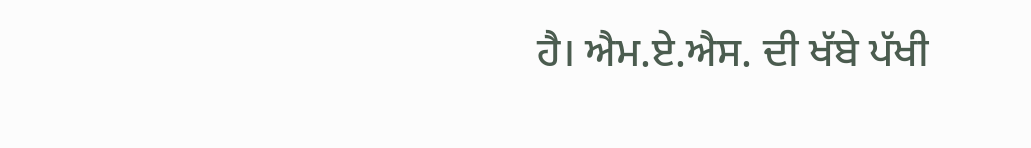ਹੈ। ਐਮ.ਏ.ਐਸ. ਦੀ ਖੱਬੇ ਪੱਖੀ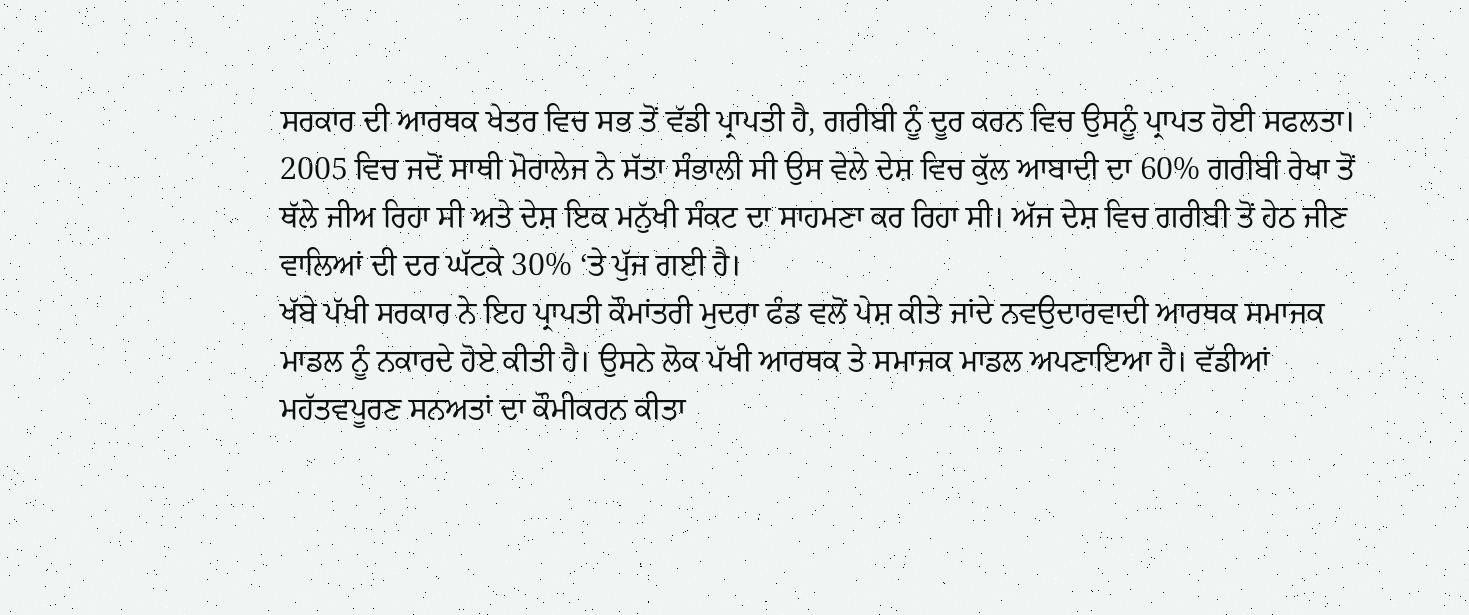ਸਰਕਾਰ ਦੀ ਆਰਥਕ ਖੇਤਰ ਵਿਚ ਸਭ ਤੋਂ ਵੱਡੀ ਪ੍ਰਾਪਤੀ ਹੈ, ਗਰੀਬੀ ਨੂੰ ਦੂਰ ਕਰਨ ਵਿਚ ਉਸਨੂੰ ਪ੍ਰਾਪਤ ਹੋਈ ਸਫਲਤਾ। 2005 ਵਿਚ ਜਦੋਂ ਸਾਥੀ ਮੋਰਾਲੇਜ ਨੇ ਸੱਤਾ ਸੰਭਾਲੀ ਸੀ ਉਸ ਵੇਲੇ ਦੇਸ਼ ਵਿਚ ਕੁੱਲ ਆਬਾਦੀ ਦਾ 60% ਗਰੀਬੀ ਰੇਖਾ ਤੋਂ ਥੱਲੇ ਜੀਅ ਰਿਹਾ ਸੀ ਅਤੇ ਦੇਸ਼ ਇਕ ਮਨੁੱਖੀ ਸੰਕਟ ਦਾ ਸਾਹਮਣਾ ਕਰ ਰਿਹਾ ਸੀ। ਅੱਜ ਦੇਸ਼ ਵਿਚ ਗਰੀਬੀ ਤੋਂ ਹੇਠ ਜੀਣ ਵਾਲਿਆਂ ਦੀ ਦਰ ਘੱਟਕੇ 30% ‘ਤੇ ਪੁੱਜ ਗਈ ਹੈ।
ਖੱਬੇ ਪੱਖੀ ਸਰਕਾਰ ਨੇ ਇਹ ਪ੍ਰਾਪਤੀ ਕੌਮਾਂਤਰੀ ਮੁਦਰਾ ਫੰਡ ਵਲੋਂ ਪੇਸ਼ ਕੀਤੇ ਜਾਂਦੇ ਨਵਉਦਾਰਵਾਦੀ ਆਰਥਕ ਸਮਾਜਕ ਮਾਡਲ ਨੂੰ ਨਕਾਰਦੇ ਹੋਏ ਕੀਤੀ ਹੈ। ਉਸਨੇ ਲੋਕ ਪੱਖੀ ਆਰਥਕ ਤੇ ਸਮਾਜਕ ਮਾਡਲ ਅਪਣਾਇਆ ਹੈ। ਵੱਡੀਆਂ ਮਹੱਤਵਪੂਰਣ ਸਨਅਤਾਂ ਦਾ ਕੌਮੀਕਰਨ ਕੀਤਾ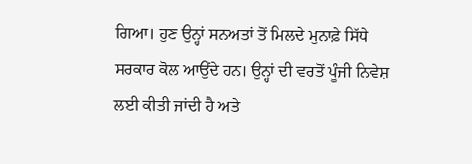ਗਿਆ। ਹੁਣ ਉਨ੍ਹਾਂ ਸਨਅਤਾਂ ਤੋਂ ਮਿਲਦੇ ਮੁਨਾਫ਼ੇ ਸਿੱਧੇ ਸਰਕਾਰ ਕੋਲ ਆਉਂਦੇ ਹਨ। ਉਨ੍ਹਾਂ ਦੀ ਵਰਤੋਂ ਪੂੰਜੀ ਨਿਵੇਸ਼ ਲਈ ਕੀਤੀ ਜਾਂਦੀ ਹੈ ਅਤੇ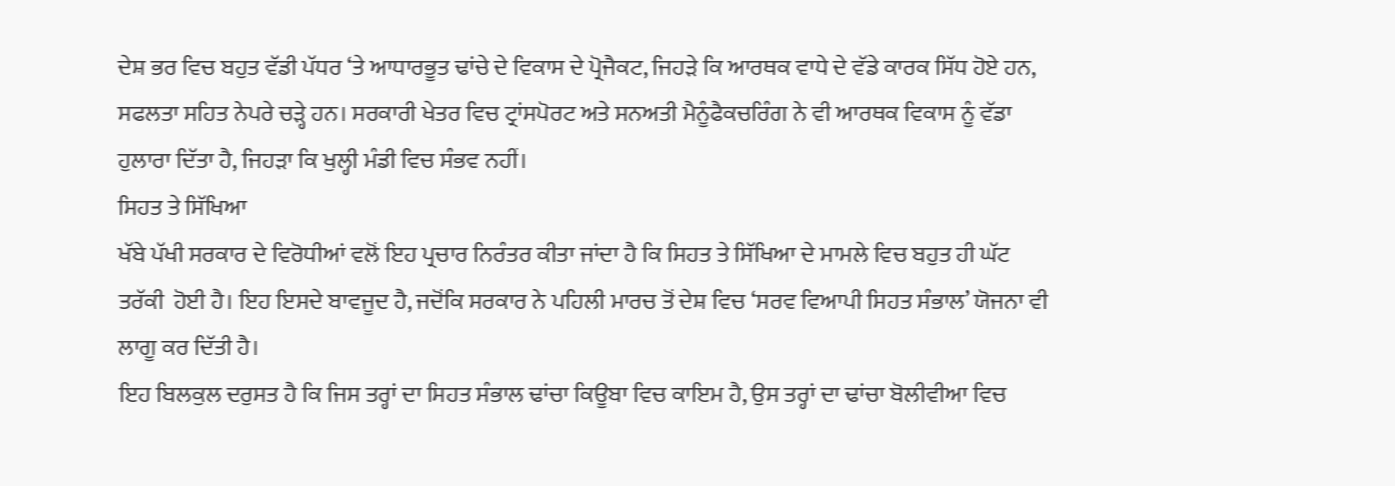ਦੇਸ਼ ਭਰ ਵਿਚ ਬਹੁਤ ਵੱਡੀ ਪੱਧਰ ‘ਤੇ ਆਧਾਰਭੂਤ ਢਾਂਚੇ ਦੇ ਵਿਕਾਸ ਦੇ ਪ੍ਰੋਜੈਕਟ, ਜਿਹੜੇ ਕਿ ਆਰਥਕ ਵਾਧੇ ਦੇ ਵੱਡੇ ਕਾਰਕ ਸਿੱਧ ਹੋਏ ਹਨ, ਸਫਲਤਾ ਸਹਿਤ ਨੇਪਰੇ ਚੜ੍ਹੇ ਹਨ। ਸਰਕਾਰੀ ਖੇਤਰ ਵਿਚ ਟ੍ਰਾਂਸਪੋਰਟ ਅਤੇ ਸਨਅਤੀ ਮੈਨੂੰਫੈਕਚਰਿੰਗ ਨੇ ਵੀ ਆਰਥਕ ਵਿਕਾਸ ਨੂੰ ਵੱਡਾ ਹੁਲਾਰਾ ਦਿੱਤਾ ਹੈ, ਜਿਹੜਾ ਕਿ ਖੁਲ੍ਹੀ ਮੰਡੀ ਵਿਚ ਸੰਭਵ ਨਹੀਂ।
ਸਿਹਤ ਤੇ ਸਿੱਖਿਆ
ਖੱਬੇ ਪੱਖੀ ਸਰਕਾਰ ਦੇ ਵਿਰੋਧੀਆਂ ਵਲੋਂ ਇਹ ਪ੍ਰਚਾਰ ਨਿਰੰਤਰ ਕੀਤਾ ਜਾਂਦਾ ਹੈ ਕਿ ਸਿਹਤ ਤੇ ਸਿੱਖਿਆ ਦੇ ਮਾਮਲੇ ਵਿਚ ਬਹੁਤ ਹੀ ਘੱਟ ਤਰੱਕੀ  ਹੋਈ ਹੈ। ਇਹ ਇਸਦੇ ਬਾਵਜੂਦ ਹੈ, ਜਦੋਂਕਿ ਸਰਕਾਰ ਨੇ ਪਹਿਲੀ ਮਾਰਚ ਤੋਂ ਦੇਸ਼ ਵਿਚ ‘ਸਰਵ ਵਿਆਪੀ ਸਿਹਤ ਸੰਭਾਲ’ ਯੋਜਨਾ ਵੀ ਲਾਗੂ ਕਰ ਦਿੱਤੀ ਹੈ।
ਇਹ ਬਿਲਕੁਲ ਦਰੁਸਤ ਹੈ ਕਿ ਜਿਸ ਤਰ੍ਹਾਂ ਦਾ ਸਿਹਤ ਸੰਭਾਲ ਢਾਂਚਾ ਕਿਊਬਾ ਵਿਚ ਕਾਇਮ ਹੈ, ਉਸ ਤਰ੍ਹਾਂ ਦਾ ਢਾਂਚਾ ਬੋਲੀਵੀਆ ਵਿਚ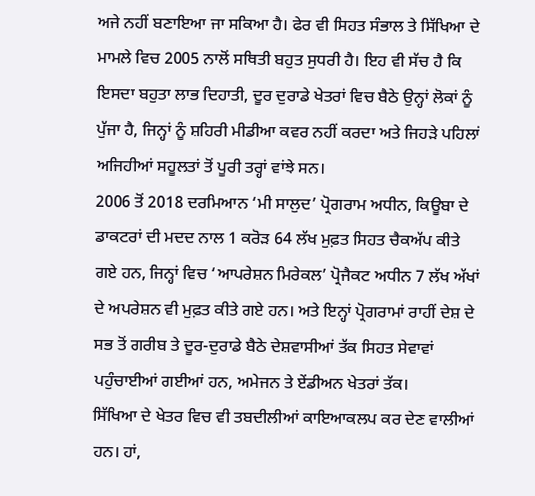ਅਜੇ ਨਹੀਂ ਬਣਾਇਆ ਜਾ ਸਕਿਆ ਹੈ। ਫੇਰ ਵੀ ਸਿਹਤ ਸੰਭਾਲ ਤੇ ਸਿੱਖਿਆ ਦੇ ਮਾਮਲੇ ਵਿਚ 2005 ਨਾਲੋਂ ਸਥਿਤੀ ਬਹੁਤ ਸੁਧਰੀ ਹੈ। ਇਹ ਵੀ ਸੱਚ ਹੈ ਕਿ ਇਸਦਾ ਬਹੁਤਾ ਲਾਭ ਦਿਹਾਤੀ, ਦੂਰ ਦੁਰਾਡੇ ਖੇਤਰਾਂ ਵਿਚ ਬੈਠੇ ਉਨ੍ਹਾਂ ਲੋਕਾਂ ਨੂੰ ਪੁੱਜਾ ਹੈ, ਜਿਨ੍ਹਾਂ ਨੂੰ ਸ਼ਹਿਰੀ ਮੀਡੀਆ ਕਵਰ ਨਹੀਂ ਕਰਦਾ ਅਤੇ ਜਿਹੜੇ ਪਹਿਲਾਂ ਅਜਿਹੀਆਂ ਸਹੂਲਤਾਂ ਤੋਂ ਪੂਰੀ ਤਰ੍ਹਾਂ ਵਾਂਝੇ ਸਨ।
2006 ਤੋਂ 2018 ਦਰਮਿਆਨ ‘ਮੀ ਸਾਲੁਦ’ ਪ੍ਰੋਗਰਾਮ ਅਧੀਨ, ਕਿਊਬਾ ਦੇ ਡਾਕਟਰਾਂ ਦੀ ਮਦਦ ਨਾਲ 1 ਕਰੋੜ 64 ਲੱਖ ਮੁਫ਼ਤ ਸਿਹਤ ਚੈਕਅੱਪ ਕੀਤੇ ਗਏ ਹਨ, ਜਿਨ੍ਹਾਂ ਵਿਚ ‘ਆਪਰੇਸ਼ਨ ਮਿਰੇਕਲ’ ਪ੍ਰੋਜੈਕਟ ਅਧੀਨ 7 ਲੱਖ ਅੱਖਾਂ ਦੇ ਅਪਰੇਸ਼ਨ ਵੀ ਮੁਫ਼ਤ ਕੀਤੇ ਗਏ ਹਨ। ਅਤੇ ਇਨ੍ਹਾਂ ਪ੍ਰੋਗਰਾਮਾਂ ਰਾਹੀਂ ਦੇਸ਼ ਦੇ ਸਭ ਤੋਂ ਗਰੀਬ ਤੇ ਦੂਰ-ਦੁਰਾਡੇ ਬੈਠੇ ਦੇਸ਼ਵਾਸੀਆਂ ਤੱਕ ਸਿਹਤ ਸੇਵਾਵਾਂ ਪਹੁੰਚਾਈਆਂ ਗਈਆਂ ਹਨ, ਅਮੇਜਨ ਤੇ ਏਂਡੀਅਨ ਖੇਤਰਾਂ ਤੱਕ।
ਸਿੱਖਿਆ ਦੇ ਖੇਤਰ ਵਿਚ ਵੀ ਤਬਦੀਲੀਆਂ ਕਾਇਆਕਲਪ ਕਰ ਦੇਣ ਵਾਲੀਆਂ ਹਨ। ਹਾਂ,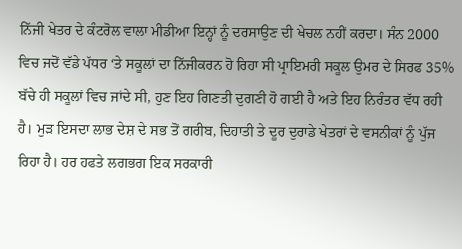ਨਿੱਜੀ ਖੇਤਰ ਦੇ ਕੰਟਰੋਲ ਵਾਲਾ ਮੀਡੀਆ ਇਨ੍ਹਾਂ ਨੂੰ ਦਰਸਾਉਣ ਦੀ ਖੇਚਲ ਨਹੀਂ ਕਰਦਾ। ਸੰਨ 2000 ਵਿਚ ਜਦੋਂ ਵੱਡੇ ਪੱਧਰ ‘ਤੇ ਸਕੂਲਾਂ ਦਾ ਨਿੱਜੀਕਰਨ ਹੋ ਰਿਹਾ ਸੀ ਪ੍ਰਾਇਮਰੀ ਸਕੂਲ ਉਮਰ ਦੇ ਸਿਰਫ 35% ਬੱਚੇ ਹੀ ਸਕੂਲਾਂ ਵਿਚ ਜਾਂਦੇ ਸੀ, ਹੁਣ ਇਹ ਗਿਣਤੀ ਦੁਗਣੀ ਹੋ ਗਈ ਹੈ ਅਤੇ ਇਹ ਨਿਰੰਤਰ ਵੱਧ ਰਹੀ ਹੈ। ਮੁੜ ਇਸਦਾ ਲਾਭ ਦੇਸ਼ ਦੇ ਸਭ ਤੋਂ ਗਰੀਬ, ਦਿਹਾਤੀ ਤੇ ਦੂਰ ਦੁਰਾਡੇ ਖੇਤਰਾਂ ਦੇ ਵਸਨੀਕਾਂ ਨੂੰ ਪੁੱਜ ਰਿਹਾ ਹੈ। ਹਰ ਹਫਤੇ ਲਗਭਗ ਇਕ ਸਰਕਾਰੀ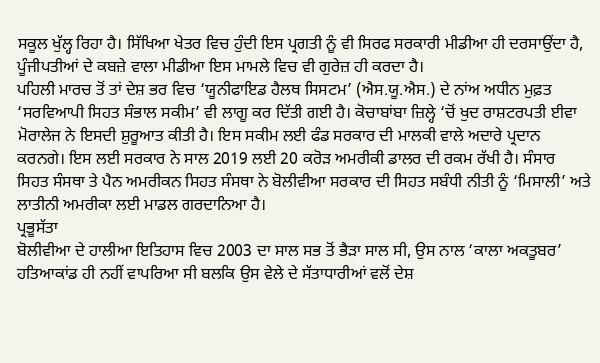ਸਕੂਲ ਖੁੱਲ੍ਹ ਰਿਹਾ ਹੈ। ਸਿੱਖਿਆ ਖੇਤਰ ਵਿਚ ਹੁੰਦੀ ਇਸ ਪ੍ਰਗਤੀ ਨੂੰ ਵੀ ਸਿਰਫ ਸਰਕਾਰੀ ਮੀਡੀਆ ਹੀ ਦਰਸਾਉਂਦਾ ਹੈ, ਪੂੰਜੀਪਤੀਆਂ ਦੇ ਕਬਜ਼ੇ ਵਾਲਾ ਮੀਡੀਆ ਇਸ ਮਾਮਲੇ ਵਿਚ ਵੀ ਗੁਰੇਜ਼ ਹੀ ਕਰਦਾ ਹੈ।
ਪਹਿਲੀ ਮਾਰਚ ਤੋਂ ਤਾਂ ਦੇਸ਼ ਭਰ ਵਿਚ ‘ਯੂਨੀਫਾਇਡ ਹੈਲਥ ਸਿਸਟਮ’ (ਐਸ.ਯੂ.ਐਸ.) ਦੇ ਨਾਂਅ ਅਧੀਨ ਮੁਫ਼ਤ ‘ਸਰਵਿਆਪੀ ਸਿਹਤ ਸੰਭਾਲ ਸਕੀਮ’ ਵੀ ਲਾਗੂ ਕਰ ਦਿੱਤੀ ਗਈ ਹੈ। ਕੋਚਾਬਾਂਬਾ ਜ਼ਿਲ੍ਹੇ ‘ਚੋਂ ਖੁਦ ਰਾਸ਼ਟਰਪਤੀ ਈਵਾ ਮੋਰਾਲੇਜ ਨੇ ਇਸਦੀ ਸ਼ੁਰੂਆਤ ਕੀਤੀ ਹੈ। ਇਸ ਸਕੀਮ ਲਈ ਫੰਡ ਸਰਕਾਰ ਦੀ ਮਾਲਕੀ ਵਾਲੇ ਅਦਾਰੇ ਪ੍ਰਦਾਨ ਕਰਨਗੇ। ਇਸ ਲਈ ਸਰਕਾਰ ਨੇ ਸਾਲ 2019 ਲਈ 20 ਕਰੋੜ ਅਮਰੀਕੀ ਡਾਲਰ ਦੀ ਰਕਮ ਰੱਖੀ ਹੈ। ਸੰਸਾਰ ਸਿਹਤ ਸੰਸਥਾ ਤੇ ਪੈਨ ਅਮਰੀਕਨ ਸਿਹਤ ਸੰਸਥਾ ਨੇ ਬੋਲੀਵੀਆ ਸਰਕਾਰ ਦੀ ਸਿਹਤ ਸਬੰਧੀ ਨੀਤੀ ਨੂੰ ‘ਮਿਸਾਲੀ’ ਅਤੇ ਲਾਤੀਨੀ ਅਮਰੀਕਾ ਲਈ ਮਾਡਲ ਗਰਦਾਨਿਆ ਹੈ।
ਪ੍ਰਭੂਸੱਤਾ
ਬੋਲੀਵੀਆ ਦੇ ਹਾਲੀਆ ਇਤਿਹਾਸ ਵਿਚ 2003 ਦਾ ਸਾਲ ਸਭ ਤੋਂ ਭੈੜਾ ਸਾਲ ਸੀ, ਉਸ ਨਾਲ ‘ਕਾਲਾ ਅਕਤੂਬਰ’ ਹਤਿਆਕਾਂਡ ਹੀ ਨਹੀਂ ਵਾਪਰਿਆ ਸੀ ਬਲਕਿ ਉਸ ਵੇਲੇ ਦੇ ਸੱਤਾਧਾਰੀਆਂ ਵਲੋਂ ਦੇਸ਼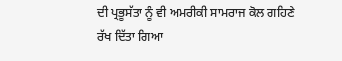ਦੀ ਪ੍ਰਭੂਸੱਤਾ ਨੂੰ ਵੀ ਅਮਰੀਕੀ ਸਾਮਰਾਜ ਕੋਲ ਗਹਿਣੇ ਰੱਖ ਦਿੱਤਾ ਗਿਆ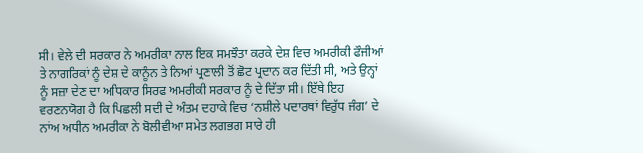ਸੀ। ਵੇਲੇ ਦੀ ਸਰਕਾਰ ਨੇ ਅਮਰੀਕਾ ਨਾਲ ਇਕ ਸਮਝੌਤਾ ਕਰਕੇ ਦੇਸ਼ ਵਿਚ ਅਮਰੀਕੀ ਫੌਜੀਆਂ ਤੇ ਨਾਗਰਿਕਾਂ ਨੂੰ ਦੇਸ਼ ਦੇ ਕਾਨੂੰਨ ਤੇ ਨਿਆਂ ਪ੍ਰਣਾਲੀ ਤੋਂ ਛੋਟ ਪ੍ਰਦਾਨ ਕਰ ਦਿੱਤੀ ਸੀ, ਅਤੇ ਉਨ੍ਹਾਂ ਨੂੰ ਸਜ਼ਾ ਦੇਣ ਦਾ ਅਧਿਕਾਰ ਸਿਰਫ ਅਮਰੀਕੀ ਸਰਕਾਰ ਨੂੰ ਦੇ ਦਿੱਤਾ ਸੀ। ਇੱਥੇ ਇਹ ਵਰਣਨਯੋਗ ਹੈ ਕਿ ਪਿਛਲੀ ਸਦੀ ਦੇ ਅੰਤਮ ਦਹਾਕੇ ਵਿਚ ‘ਨਸ਼ੀਲੇ ਪਦਾਰਥਾਂ ਵਿਰੁੱਧ ਜੰਗ’ ਦੇ ਨਾਂਅ ਅਧੀਨ ਅਮਰੀਕਾ ਨੇ ਬੋਲੀਵੀਆ ਸਮੇਤ ਲਗਭਗ ਸਾਰੇ ਹੀ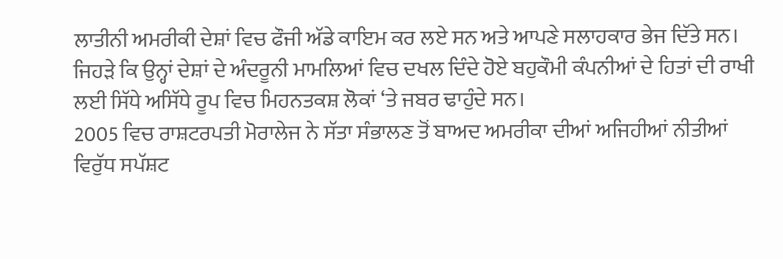ਲਾਤੀਨੀ ਅਮਰੀਕੀ ਦੇਸ਼ਾਂ ਵਿਚ ਫੌਜੀ ਅੱਡੇ ਕਾਇਮ ਕਰ ਲਏ ਸਨ ਅਤੇ ਆਪਣੇ ਸਲਾਹਕਾਰ ਭੇਜ ਦਿੱਤੇ ਸਨ। ਜਿਹੜੇ ਕਿ ਉਨ੍ਹਾਂ ਦੇਸ਼ਾਂ ਦੇ ਅੰਦਰੂਨੀ ਮਾਮਲਿਆਂ ਵਿਚ ਦਖਲ ਦਿੰਦੇ ਹੋਏ ਬਹੁਕੌਮੀ ਕੰਪਨੀਆਂ ਦੇ ਹਿਤਾਂ ਦੀ ਰਾਖੀ ਲਈ ਸਿੱਧੇ ਅਸਿੱਧੇ ਰੂਪ ਵਿਚ ਮਿਹਨਤਕਸ਼ ਲੋਕਾਂ ‘ਤੇ ਜਬਰ ਢਾਹੁੰਦੇ ਸਨ।
2005 ਵਿਚ ਰਾਸ਼ਟਰਪਤੀ ਮੋਰਾਲੇਜ ਨੇ ਸੱਤਾ ਸੰਭਾਲਣ ਤੋਂ ਬਾਅਦ ਅਮਰੀਕਾ ਦੀਆਂ ਅਜਿਹੀਆਂ ਨੀਤੀਆਂ ਵਿਰੁੱਧ ਸਪੱਸ਼ਟ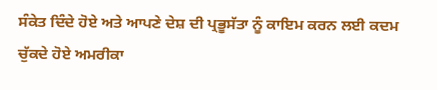ਸੰਕੇਤ ਦਿੰਦੇ ਹੋਏ ਅਤੇ ਆਪਣੇ ਦੇਸ਼ ਦੀ ਪ੍ਰਭੂਸੱਤਾ ਨੂੰ ਕਾਇਮ ਕਰਨ ਲਈ ਕਦਮ ਚੁੱਕਦੇ ਹੋਏ ਅਮਰੀਕਾ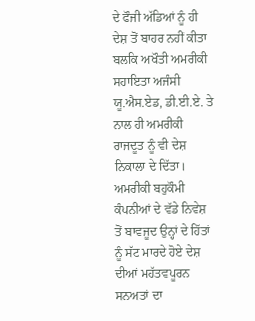ਦੇ ਫੌਜੀ ਅੱਡਿਆਂ ਨੂੰ ਹੀ ਦੇਸ਼ ਤੋਂ ਬਾਹਰ ਨਹੀਂ ਕੀਤਾ ਬਲਕਿ ਅਖੌਤੀ ਅਮਰੀਕੀ ਸਹਾਇਤਾ ਅਜੰਸੀ ਯੂ.ਐਸ.ਏਡ, ਡੀ.ਈ.ਏ. ਤੇ ਨਾਲ ਹੀ ਅਮਰੀਕੀ ਰਾਜਦੂਤ ਨੂੰ ਵੀ ਦੇਸ਼ ਨਿਕਾਲਾ ਦੇ ਦਿੱਤਾ। ਅਮਰੀਕੀ ਬਹੁਕੌਮੀ ਕੰਪਨੀਆਂ ਦੇ ਵੱਡੇ ਨਿਵੇਸ਼ ਤੋਂ ਬਾਵਜੂਦ ਉਨ੍ਹਾਂ ਦੇ ਹਿੱਤਾਂ ਨੂੰ ਸੱਟ ਮਾਰਦੇ ਹੋਏ ਦੇਸ਼ ਦੀਆਂ ਮਹੱਤਵਪੂਰਨ ਸਨਅਤਾਂ ਦਾ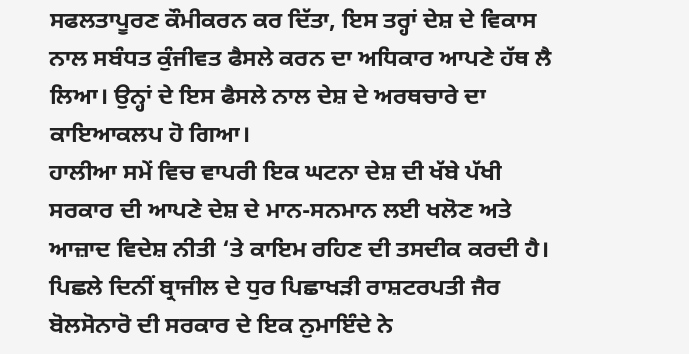ਸਫਲਤਾਪੂਰਣ ਕੌਮੀਕਰਨ ਕਰ ਦਿੱਤਾ, ਇਸ ਤਰ੍ਹਾਂ ਦੇਸ਼ ਦੇ ਵਿਕਾਸ ਨਾਲ ਸਬੰਧਤ ਕੁੰਜੀਵਤ ਫੈਸਲੇ ਕਰਨ ਦਾ ਅਧਿਕਾਰ ਆਪਣੇ ਹੱਥ ਲੈ ਲਿਆ। ਉਨ੍ਹਾਂ ਦੇ ਇਸ ਫੈਸਲੇ ਨਾਲ ਦੇਸ਼ ਦੇ ਅਰਥਚਾਰੇ ਦਾ ਕਾਇਆਕਲਪ ਹੋ ਗਿਆ।
ਹਾਲੀਆ ਸਮੇਂ ਵਿਚ ਵਾਪਰੀ ਇਕ ਘਟਨਾ ਦੇਸ਼ ਦੀ ਖੱਬੇ ਪੱਖੀ ਸਰਕਾਰ ਦੀ ਆਪਣੇ ਦੇਸ਼ ਦੇ ਮਾਨ-ਸਨਮਾਨ ਲਈ ਖਲੋਣ ਅਤੇ ਆਜ਼ਾਦ ਵਿਦੇਸ਼ ਨੀਤੀ ‘ਤੇ ਕਾਇਮ ਰਹਿਣ ਦੀ ਤਸਦੀਕ ਕਰਦੀ ਹੈ। ਪਿਛਲੇ ਦਿਨੀਂ ਬ੍ਰਾਜੀਲ ਦੇ ਧੁਰ ਪਿਛਾਖੜੀ ਰਾਸ਼ਟਰਪਤੀ ਜੈਰ ਬੋਲਸੋਨਾਰੋ ਦੀ ਸਰਕਾਰ ਦੇ ਇਕ ਨੁਮਾਇੰਦੇ ਨੇ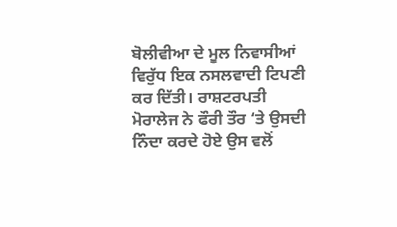ਬੋਲੀਵੀਆ ਦੇ ਮੂਲ ਨਿਵਾਸੀਆਂ ਵਿਰੁੱਧ ਇਕ ਨਸਲਵਾਦੀ ਟਿਪਣੀ ਕਰ ਦਿੱਤੀ। ਰਾਸ਼ਟਰਪਤੀ ਮੋਰਾਲੇਜ ਨੇ ਫੌਰੀ ਤੌਰ ‘ਤੇ ਉਸਦੀ ਨਿੰਦਾ ਕਰਦੇ ਹੋਏ ਉਸ ਵਲੋਂ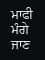ਮਾਫੀ ਮੰਗੇ ਜਾਣ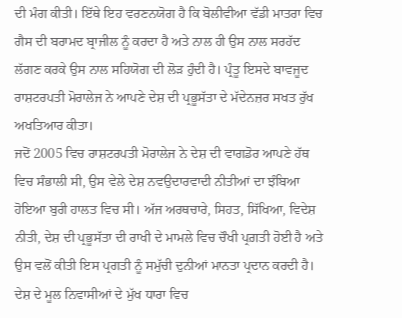ਦੀ ਮੰਗ ਕੀਤੀ। ਇੱਥੇ ਇਹ ਵਰਣਨਯੋਗ ਹੈ ਕਿ ਬੋਲੀਵੀਆ ਵੱਡੀ ਮਾਤਰਾ ਵਿਚ ਗੈਸ ਦੀ ਬਰਾਮਦ ਬ੍ਰਾਜੀਲ ਨੂੰ ਕਰਦਾ ਹੈ ਅਤੇ ਨਾਲ ਹੀ ਉਸ ਨਾਲ ਸਰਹੱਦ ਲੱਗਣ ਕਰਕੇ ਉਸ ਨਾਲ ਸਹਿਯੋਗ ਦੀ ਲੋੜ ਹੁੰਦੀ ਹੈ। ਪ੍ਰੰਤੂ ਇਸਦੇ ਬਾਵਜੂਦ ਰਾਸ਼ਟਰਪਤੀ ਮੋਰਾਲੇਜ ਨੇ ਆਪਣੇ ਦੇਸ਼ ਦੀ ਪ੍ਰਭੂਸੱਤਾ ਦੇ ਮੱਦੇਨਜ਼ਰ ਸਖਤ ਰੁੱਖ ਅਖਤਿਆਰ ਕੀਤਾ।
ਜਦੋਂ 2005 ਵਿਚ ਰਾਸ਼ਟਰਪਤੀ ਮੋਰਾਲੇਜ ਨੇ ਦੇਸ਼ ਦੀ ਵਾਗਡੋਰ ਆਪਣੇ ਹੱਥ ਵਿਚ ਸੰਭਾਲੀ ਸੀ, ਉਸ ਵੇਲੇ ਦੇਸ਼ ਨਵਉਦਾਰਵਾਦੀ ਨੀਤੀਆਂ ਦਾ ਝੰਬਿਆ ਹੋਇਆ ਬੁਰੀ ਹਾਲਤ ਵਿਚ ਸੀ। ਅੱਜ ਅਰਥਚਾਰੇ, ਸਿਹਤ, ਸਿੱਖਿਆ, ਵਿਦੇਸ਼ ਨੀਤੀ, ਦੇਸ਼ ਦੀ ਪ੍ਰਭੂਸੱਤਾ ਦੀ ਰਾਖੀ ਦੇ ਮਾਮਲੇ ਵਿਚ ਚੌਖੀ ਪ੍ਰਗ਼ਤੀ ਹੋਈ ਹੈ ਅਤੇ ਉਸ ਵਲੋਂ ਕੀਤੀ ਇਸ ਪ੍ਰਗਤੀ ਨੂੰ ਸਮੁੱਚੀ ਦੁਨੀਆਂ ਮਾਨਤਾ ਪ੍ਰਦਾਨ ਕਰਦੀ ਹੈ। ਦੇਸ਼ ਦੇ ਮੂਲ ਨਿਵਾਸੀਆਂ ਦੇ ਮੁੱਖ ਧਾਰਾ ਵਿਚ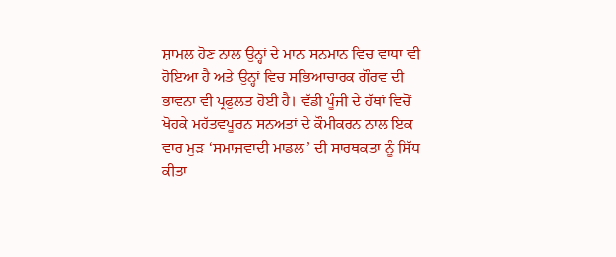ਸ਼ਾਮਲ ਹੋਣ ਨਾਲ ਉਨ੍ਹਾਂ ਦੇ ਮਾਨ ਸਨਮਾਨ ਵਿਚ ਵਾਧਾ ਵੀ ਹੋਇਆ ਹੈ ਅਤੇ ਉਨ੍ਹਾਂ ਵਿਚ ਸਭਿਆਚਾਰਕ ਗੌਰਵ ਦੀ ਭਾਵਨਾ ਵੀ ਪ੍ਰਫੁਲਤ ਹੋਈ ਹੈ। ਵੱਡੀ ਪੂੰਜੀ ਦੇ ਹੱਥਾਂ ਵਿਚੋਂ ਖੋਹਕੇ ਮਹੱਤਵਪੂਰਨ ਸਨਅਤਾਂ ਦੇ ਕੌਮੀਕਰਨ ਨਾਲ ਇਕ ਵਾਰ ਮੁੜ ‘ਸਮਾਜਵਾਦੀ ਮਾਡਲ’ ਦੀ ਸਾਰਥਕਤਾ ਨੂੰ ਸਿੱਧ ਕੀਤਾ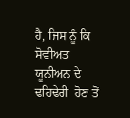ਹੈ, ਜਿਸ ਨੂੰ ਕਿ ਸੋਵੀਅਤ ਯੂਨੀਅਨ ਦੇ ਢਹਿਢੇਰੀ  ਹੋਣ ਤੋਂ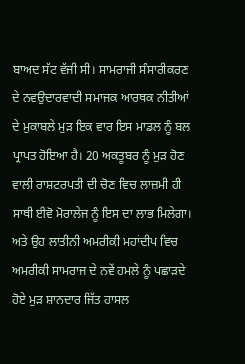ਬਾਅਦ ਸੱਟ ਵੱਜੀ ਸੀ। ਸਾਮਰਾਜੀ ਸੰਸਾਰੀਕਰਣ ਦੇ ਨਵਉਦਾਰਵਾਦੀ ਸਮਾਜਕ ਆਰਥਕ ਨੀਤੀਆਂ ਦੇ ਮੁਕਾਬਲੇ ਮੁੜ ਇਕ ਵਾਰ ਇਸ ਮਾਡਲ ਨੂੰ ਬਲ ਪ੍ਰਾਪਤ ਹੋਇਆ ਹੈ। 20 ਅਕਤੂਬਰ ਨੂੰ ਮੁੜ ਹੋਣ ਵਾਲੀ ਰਾਸ਼ਟਰਪਤੀ ਦੀ ਚੋਣ ਵਿਚ ਲਾਜ਼ਮੀ ਹੀ ਸਾਥੀ ਈਵੋ ਮੋਰਾਲੇਜ ਨੂੰ ਇਸ ਦਾ ਲਾਭ ਮਿਲੇਗਾ। ਅਤੇ ਉਹ ਲਾਤੀਨੀ ਅਮਰੀਕੀ ਮਹਾਂਦੀਪ ਵਿਚ ਅਮਰੀਕੀ ਸਾਮਰਾਜ ਦੇ ਨਵੇਂ ਹਮਲੇ ਨੂੰ ਪਛਾੜਦੇ ਹੋਏ ਮੁੜ ਸ਼ਾਨਦਾਰ ਜਿੱਤ ਹਾਸਲ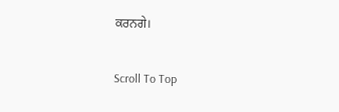ਕਰਨਗੇ।

Scroll To Top